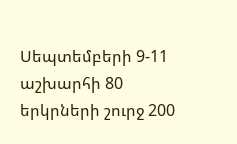Սեպտեմբերի 9-11 աշխարհի 80 երկրների շուրջ 200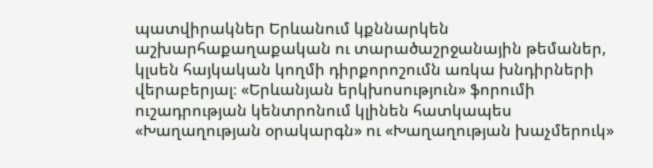պատվիրակներ Երևանում կքննարկեն աշխարհաքաղաքական ու տարածաշրջանային թեմաներ, կլսեն հայկական կողմի դիրքորոշումն առկա խնդիրների վերաբերյալ։ «Երևանյան երկխոսություն» ֆորումի ուշադրության կենտրոնում կլինեն հատկապես «Խաղաղության օրակարգն» ու «Խաղաղության խաչմերուկ»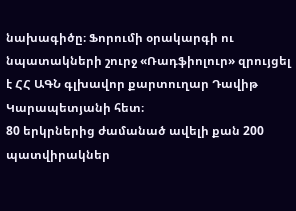նախագիծը։ Ֆորումի օրակարգի ու նպատակների շուրջ «Ռադֆիոլուր» զրույցել է ՀՀ ԱԳՆ գլխավոր քարտուղար Դավիթ Կարապետյանի հետ։
80 երկրներից ժամանած ավելի քան 200 պատվիրակներ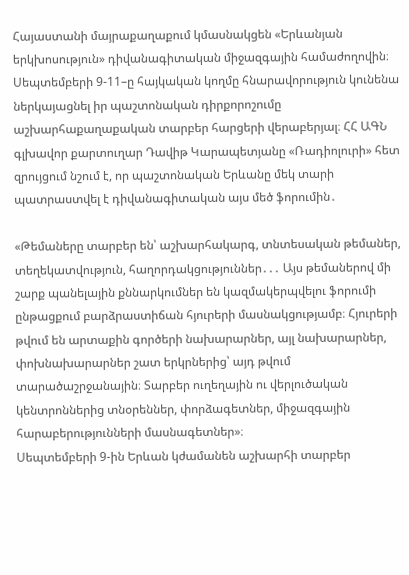Հայաստանի մայրաքաղաքում կմասնակցեն «Երևանյան երկխոսություն» դիվանագիտական միջազգային համաժողովին։ Սեպտեմբերի 9-11–ը հայկական կողմը հնարավորություն կունենա ներկայացնել իր պաշտոնական դիրքորոշումը աշխարհաքաղաքական տարբեր հարցերի վերաբերյալ։ ՀՀ ԱԳՆ գլխավոր քարտուղար Դավիթ Կարապետյանը «Ռադիոլուրի» հետ զրույցում նշում է, որ պաշտոնական Երևանը մեկ տարի պատրաստվել է դիվանագիտական այս մեծ ֆորումին․

«Թեմաները տարբեր են՝ աշխարհակարգ, տնտեսական թեմաներ, տեղեկատվություն, հաղորդակցություններ․․․ Այս թեմաներով մի շարք պանելային քննարկումներ են կազմակերպվելու ֆորումի ընթացքում բարձրաստիճան հյուրերի մասնակցությամբ։ Հյուրերի թվում են արտաքին գործերի նախարարներ, այլ նախարարներ, փոխնախարարներ շատ երկրներից՝ այդ թվում տարածաշրջանային։ Տարբեր ուղեղային ու վերլուծական կենտրոններից տնօրեններ, փորձագետներ, միջազգային հարաբերությունների մասնագետներ»։
Սեպտեմբերի 9-ին Երևան կժամանեն աշխարհի տարբեր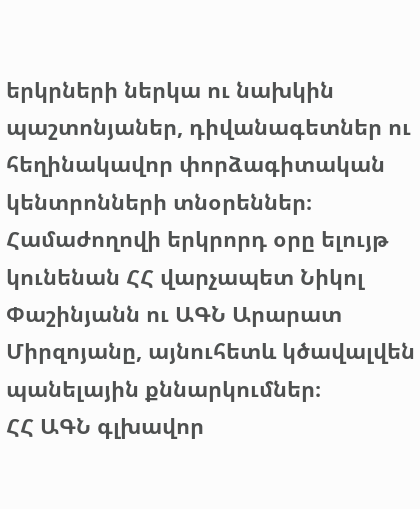երկրների ներկա ու նախկին պաշտոնյաներ, դիվանագետներ ու հեղինակավոր փորձագիտական կենտրոնների տնօրեններ։
Համաժողովի երկրորդ օրը ելույթ կունենան ՀՀ վարչապետ Նիկոլ Փաշինյանն ու ԱԳՆ Արարատ Միրզոյանը, այնուհետև կծավալվեն պանելային քննարկումներ։
ՀՀ ԱԳՆ գլխավոր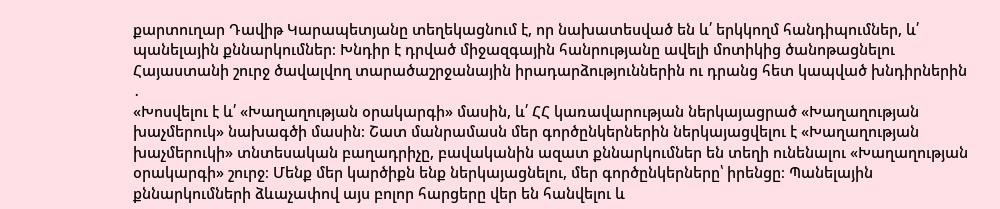քարտուղար Դավիթ Կարապետյանը տեղեկացնում է, որ նախատեսված են և՛ երկկողմ հանդիպումներ, և՛ պանելային քննարկումներ։ Խնդիր է դրված միջազգային հանրությանը ավելի մոտիկից ծանոթացնելու Հայաստանի շուրջ ծավալվող տարածաշրջանային իրադարձություններին ու դրանց հետ կապված խնդիրներին ․
«Խոսվելու է և՛ «Խաղաղության օրակարգի» մասին, և՛ ՀՀ կառավարության ներկայացրած «Խաղաղության խաչմերուկ» նախագծի մասին։ Շատ մանրամասն մեր գործընկերներին ներկայացվելու է «Խաղաղության խաչմերուկի» տնտեսական բաղադրիչը, բավականին ազատ քննարկումներ են տեղի ունենալու «Խաղաղության օրակարգի» շուրջ։ Մենք մեր կարծիքն ենք ներկայացնելու, մեր գործընկերները՝ իրենցը։ Պանելային քննարկումների ձևաչափով այս բոլոր հարցերը վեր են հանվելու և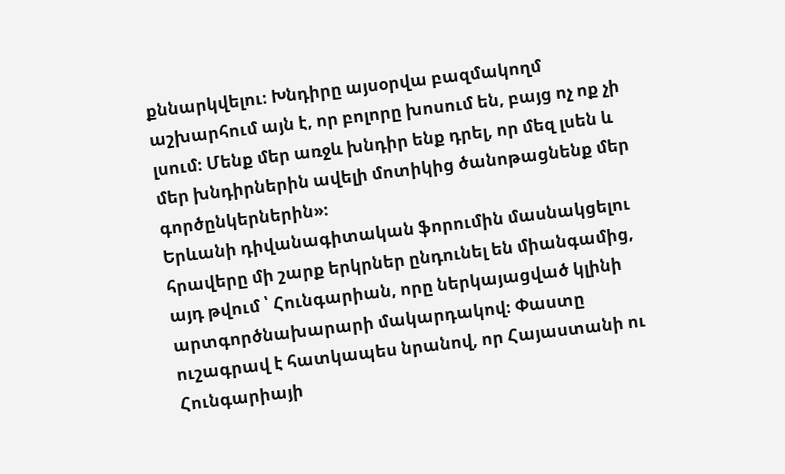քննարկվելու։ Խնդիրը այսօրվա բազմակողմ աշխարհում այն է, որ բոլորը խոսում են, բայց ոչ ոք չի լսում։ Մենք մեր առջև խնդիր ենք դրել, որ մեզ լսեն և մեր խնդիրներին ավելի մոտիկից ծանոթացնենք մեր գործընկերներին»։
Երևանի դիվանագիտական ֆորումին մասնակցելու հրավերը մի շարք երկրներ ընդունել են միանգամից, այդ թվում ՝ Հունգարիան, որը ներկայացված կլինի արտգործնախարարի մակարդակով։ Փաստը ուշագրավ է հատկապես նրանով, որ Հայաստանի ու Հունգարիայի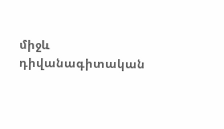միջև դիվանագիտական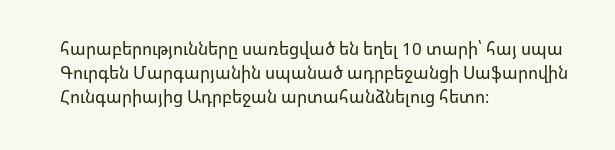հարաբերությունները սառեցված են եղել 10 տարի՝ հայ սպա Գուրգեն Մարգարյանին սպանած ադրբեջանցի Սաֆարովին Հունգարիայից Ադրբեջան արտահանձնելուց հետո։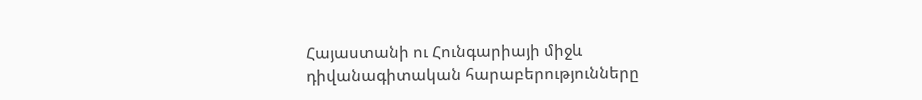Հայաստանի ու Հունգարիայի միջև դիվանագիտական հարաբերությունները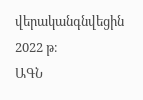վերականգնվեցին 2022 թ։
ԱԳՆ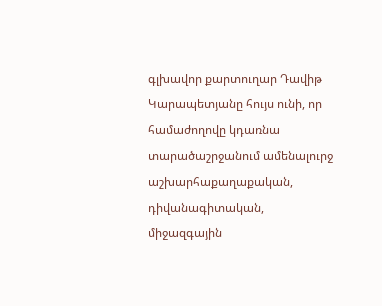գլխավոր քարտուղար Դավիթ Կարապետյանը հույս ունի, որ համաժողովը կդառնա տարածաշրջանում ամենալուրջ աշխարհաքաղաքական, դիվանագիտական, միջազգային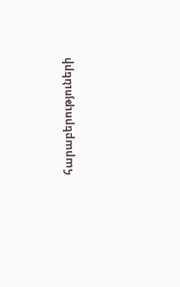հարաբերություների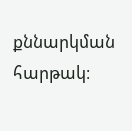քննարկման հարթակ։